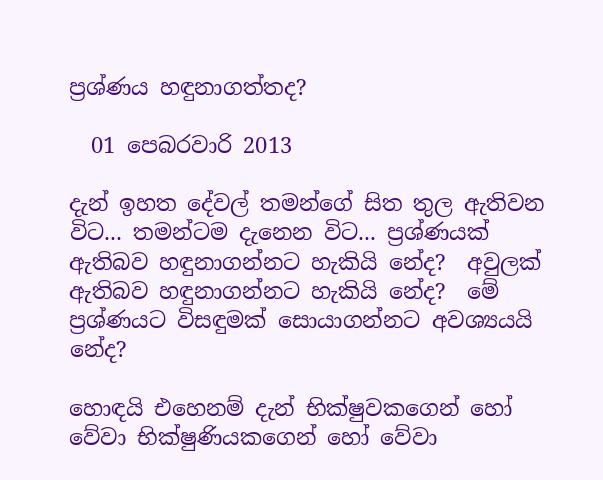ප්‍රශ්ණය හඳුනාගත්තද?

  01 පෙබරවාරි 2013

දැන් ඉහත දේවල් තමන්ගේ සිත තුල ඇතිවන විට... තමන්ටම දැනෙන විට... ප්‍රශ්ණයක් ඇතිබව හඳුනාගන්නට හැකියි නේද?  අවුලක් ඇතිබව හඳුනාගන්නට හැකියි නේද?  මේ ප්‍රශ්ණයට විසඳුමක් සොයාගන්නට අවශ්‍යයයි නේද?

හොඳයි එහෙනම් දැන් භික්ෂුවකගෙන් හෝ වේවා භික්ෂුණියකගෙන් හෝ වේවා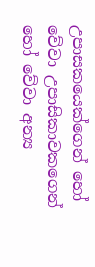උපාසකයෙක්ගෙන් හෝ වේවා උපාසිකාවකගෙන් හෝ වේවා අන්‍ය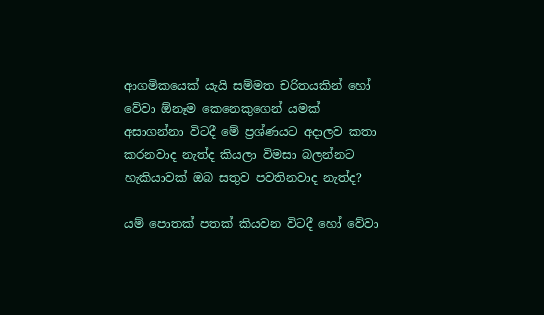ආගමිකයෙක් යැයි සම්මත චරිතයකින් හෝ වේවා ඕනෑම කෙනෙකුගෙන් යමක් අසාගන්නා විටදී මේ ප්‍රශ්ණයට අදාලව කතා කරනවාද නැත්ද කියලා විමසා බලන්නට හැකියාවක් ඔබ සතුව පවතිනවාද නැත්ද?

යම් පොතක් පතක් කියවන විටදී හෝ වේවා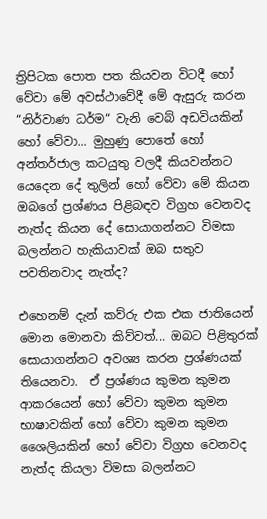ත්‍රිපිටක පොත පත කියවන විටදී හෝ වේවා මේ අවස්ථාවේදී මේ ඇසුරු කරන “නිර්වාණ ධර්ම“ වැනි වෙබ් අඩවියකින් හෝ වේවා... මුහුණු පොතේ හෝ අන්තර්ජාල කටයුතු වලදී කියවන්නට යෙදෙන දේ තුලින් හෝ වේවා මේ කියන ඔබගේ ප්‍රශ්ණය පිළිබඳව විග්‍රහ වෙනවද නැත්ද කියන දේ සොයාගන්නට විමසා බලන්නට හැකියාවක් ඔබ සතුව පවතිනවාද නැත්ද?

එහෙනම් දැන් කව්රු එක එක ජාතියෙන් මොන මොනවා කිව්වත්... ඔබට පිළිතුරක් සොයාගන්නට අවශ්‍ය කරන ප්‍රශ්ණයක් තියෙනවා.  ඒ ප්‍රශ්ණය කුමන කුමන ආකරයෙන් හෝ වේවා කුමන කුමන භාෂාවකින් හෝ වේවා කුමන කුමන ශෛලියකින් හෝ වේවා විග්‍රහ වෙනවද නැත්ද කියලා විමසා බලන්නට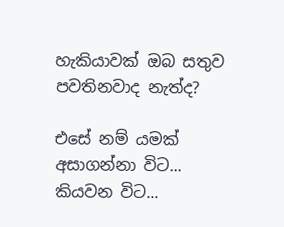හැකියාවක් ඔබ සතුව පවතිනවාද නැත්ද?

එසේ නම් යමක් අසාගන්නා විට... කියවන විට...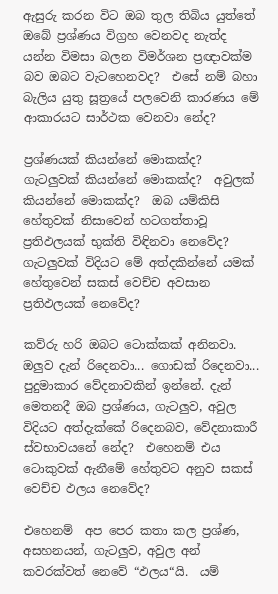ඇසුරු කරන විට ඔබ තුල තිබිය යුත්තේ ඔබේ ප්‍රශ්ණය විග්‍රහ වෙනවද නැත්ද යන්න විමසා බලන විමර්ශන ප්‍රඥාවක්ම බව ඔබට වැටහෙනවද?  එසේ නම් බහා බැලිය යුතු සූත්‍රයේ පලවෙනි කාරණය මේ ආකාරයට සාර්ථක වෙනවා නේද?

ප්‍රශ්ණයක් කියන්නේ මොකක්ද?  ගැටලුවක් කියන්නේ මොකක්ද?  අවුලක් කියන්නේ මොකක්ද?  ඔබ යම්කිසි හේතුවක් නිසාවෙන් හටගත්තාවූ ප්‍රතිඵලයක් භුක්ති විඳිනවා නෙවේද?  ගැටලුවක් විදියට මේ අත්දකින්නේ යමක් හේතුවෙන් සකස් වෙච්ච අවසාන ප්‍රතිඵලයක් නෙවේද?

කව්රු හරි ඔබට ටොක්කක් අනිනවා.  ඔලුව දැන් රිදෙනවා... ගොඩක් රිදෙනවා... පුදුමාකාර වේදනාවකින් ඉන්නේ. දැන් මෙතනදී ඔබ ප්‍රශ්ණය, ගැටලුව, අවුල විදියට අත්දැක්කේ රිදෙනබව, වේදනාකාරී ස්වභාවයනේ නේද?  එහෙනම් එය ටොකුවක් ඇනීමේ හේතුවට අනුව සකස් වෙච්ච ඵලය නෙවේද?

එහෙනම්  අප පෙර කතා කල ප්‍රශ්ණ, අසහනයන්, ගැටලුව, අවුල අන් කවරක්වත් නෙවේ “ඵලය“යි.  යම්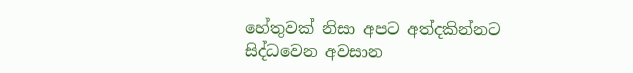හේතුවක් නිසා අපට අත්දකින්නට සිද්ධවෙන අවසාන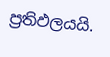ප්‍රතිඵලයයි.